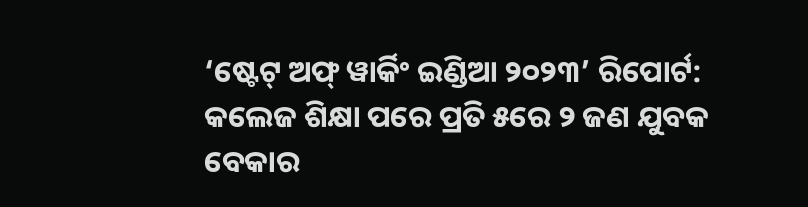‘ଷ୍ଟେଟ୍ ଅଫ୍ ୱାର୍କିଂ ଇଣ୍ଡିଆ ୨୦୨୩’ ରିପୋର୍ଟ: କଲେଜ ଶିକ୍ଷା ପରେ ପ୍ରତି ୫ରେ ୨ ଜଣ ଯୁବକ ବେକାର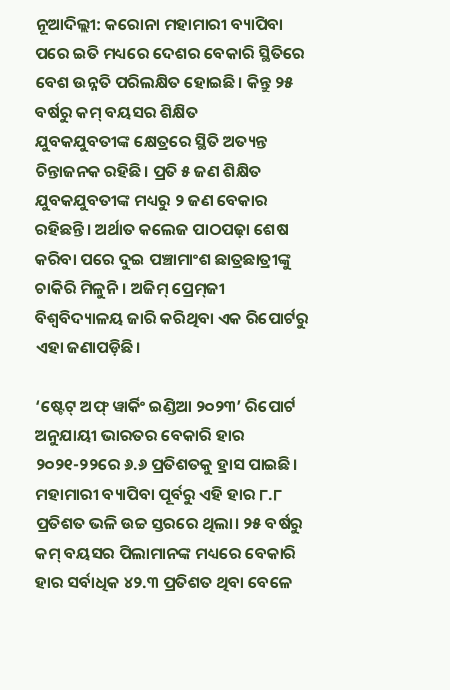ନୂଆଦିଲ୍ଲୀ: କରୋନା ମହାମାରୀ ବ୍ୟାପିବା ପରେ ଇତି ମଧ୍ୟରେ ଦେଶର ବେକାରି ସ୍ଥିତିରେ ବେଶ ଉନ୍ନତି ପରିଲକ୍ଷିତ ହୋଇଛି। କିନ୍ତୁ ୨୫ ବର୍ଷରୁ କମ୍ ବୟସର ଶିକ୍ଷିତ ଯୁବକଯୁବତୀଙ୍କ ‌କ୍ଷେତ୍ରରେ ସ୍ଥିତି ଅତ୍ୟନ୍ତ ଚିନ୍ତାଜନକ ରହିଛି। ପ୍ରତି ୫ ଜଣ ଶିକ୍ଷିତ ଯୁବକଯୁବତୀଙ୍କ ମଧ୍ୟରୁ ୨ ଜଣ ବେକାର ରହିଛନ୍ତି। ଅର୍ଥାତ କଲେଜ ପାଠପଢ଼ା ଶେଷ କରିବା ପରେ ଦୁଇ ପଞ୍ଚାମାଂଶ ଛାତ୍ରଛାତ୍ରୀଙ୍କୁ ଚାକିରି ମିଳୁନି। ଅଜିମ୍ ପ୍ରେମ୍‌ଜୀ ବିଶ୍ବବିଦ୍ୟାଳୟ ଜାରି କରିଥିବା ଏକ ରିପୋର୍ଟରୁ ଏହା ଜଣାପଡ଼ିଛି।

‘ଷ୍ଟେଟ୍ ଅଫ୍ ୱାର୍କିଂ ଇଣ୍ଡିଆ ୨୦୨୩’ ରିପୋର୍ଟ ଅନୁଯାୟୀ ଭାରତର ବେକାରି ହାର ୨୦୨୧-୨୨ରେ ୬.୬ ପ୍ରତିଶତକୁ ହ୍ରାସ ପାଇଛି। ମହାମାରୀ ବ୍ୟାପିବା ପୂର୍ବରୁ ଏହି ହାର ୮.୮ ପ୍ରତିଶତ ଭଳି ଉଚ୍ଚ ସ୍ତରରେ ଥିଲା। ୨୫ ବର୍ଷରୁ କମ୍ ବୟସର ପିଲାମାନଙ୍କ ମଧ୍ୟରେ ବେକାରି ହାର ସର୍ବାଧିକ ୪୨.୩ ପ୍ରତିଶତ ଥିବା ବେଳେ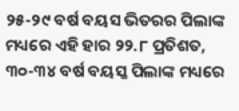୨୫-୨୯ ବର୍ଷ ବୟସ ଭିତରର ପିଲାଙ୍କ ମଧ୍ୟରେ ଏହି ହାର ୨୨.୮ ପ୍ରତିଶତ, ୩୦-୩୪ ବର୍ଷ ବୟସ୍କ ପିଲାଙ୍କ ମଧ୍ୟରେ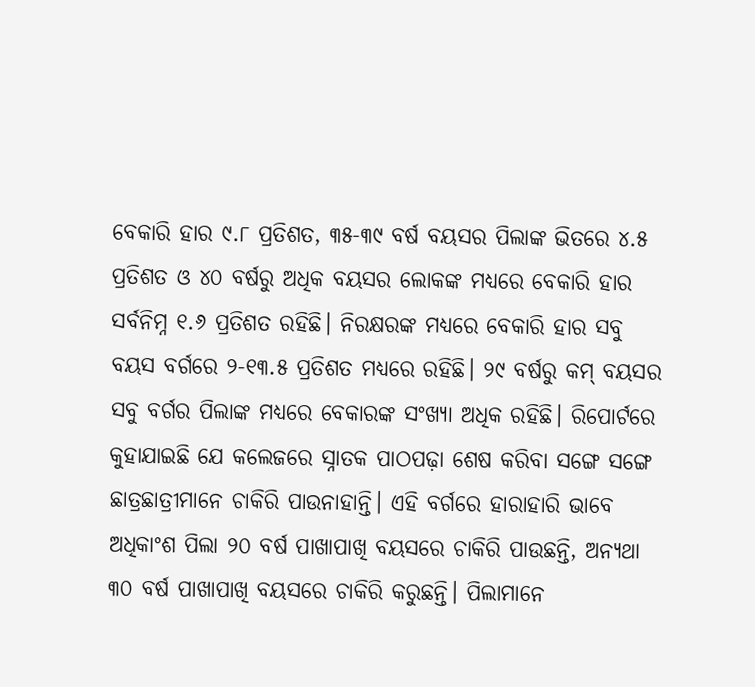ବେକାରି ହାର ୯.୮ ପ୍ରତିଶତ, ୩୫-୩୯ ବର୍ଷ ବୟସର ପିଲାଙ୍କ ଭିତରେ ୪.୫ ପ୍ରତିଶତ ଓ ୪୦ ବର୍ଷରୁ ଅଧିକ ବୟସର ଲୋକଙ୍କ ମଧ୍ୟରେ ବେକାରି ହାର ସର୍ବନିମ୍ନ ୧.୬ ପ୍ରତିଶତ ରହିଛି। ନିରକ୍ଷରଙ୍କ ମଧ୍ୟରେ ବେକାରି ହାର ସବୁ ବୟସ ବର୍ଗରେ ୨-୧୩.୫ ପ୍ରତିଶତ ମଧ୍ୟରେ ରହିଛି। ୨୯ ବର୍ଷରୁ କମ୍ ବୟସର ସବୁ ବର୍ଗର ପିଲାଙ୍କ ମଧ୍ୟରେ ବେକାରଙ୍କ ସଂଖ୍ୟା ଅଧିକ ରହିଛି। ରିପୋର୍ଟରେ କୁହାଯାଇଛି ଯେ କଲେଜରେ ସ୍ନାତକ ପାଠପଢ଼ା ଶେଷ କରିବା ସଙ୍ଗେ ସଙ୍ଗେ ଛାତ୍ରଛାତ୍ରୀମାନେ ଚାକିରି ପାଉନାହାନ୍ତି। ଏହି ବର୍ଗରେ ହାରାହାରି ଭାବେ ଅଧିକାଂଶ ପିଲା ୨୦ ବର୍ଷ ପାଖାପାଖି ବୟସରେ ଚାକିରି ପାଉଛନ୍ତି, ଅନ୍ୟଥା‌ ୩୦ ବର୍ଷ ପାଖାପାଖି ବୟସ‌ରେ ଚାକିରି କରୁଛନ୍ତି। ପିଲାମାନେ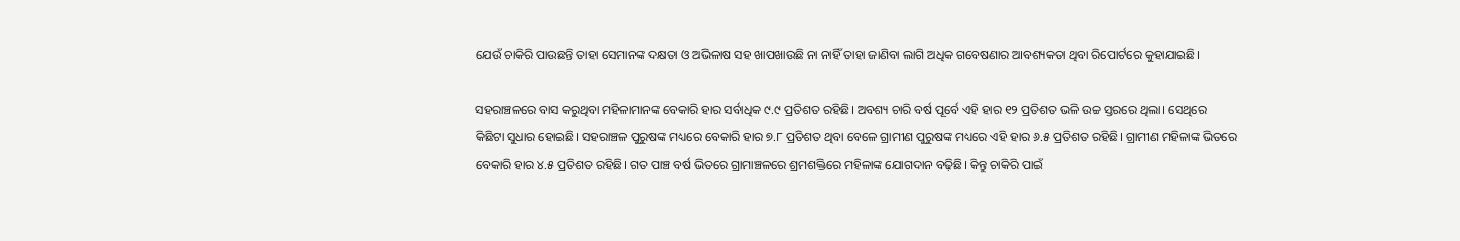ଯେଉଁ ଚାକିରି ପାଉଛନ୍ତି ତାହା ସେମାନଙ୍କ ଦକ୍ଷତା ଓ ଅଭିଳାଷ ସହ ଖାପଖାଉଛି ନା ନାହିଁ ତାହା ଜାଣିବା ଲାଗି ଅଧିକ ଗବେଷଣାର ଆବଶ୍ୟକତା ଥିବା ରିପୋର୍ଟରେ କୁହାଯାଇଛି।

ସହରାଞ୍ଚଳରେ ବାସ କରୁଥିବା ମହିଳାମାନଙ୍କ ବେକାରି ହାର ସର୍ବାଧିକ ୯.୯ ପ୍ରତିଶତ ରହିଛି। ଅବଶ୍ୟ ଚାରି ବର୍ଷ ପୂର୍ବେ ଏହି ହାର ୧୨ ପ୍ରତିଶତ ଭଳି ଉଚ୍ଚ ସ୍ତରରେ ଥିଲା। ସେଥିରେ କିଛିଟା ସୁଧାର ହୋଇଛି। ସହରାଞ୍ଚଳ ପୁରୁଷଙ୍କ ମଧ୍ୟରେ ବେକାରି ହାର ୭.୮ ପ୍ରତିଶତ ଥିବା ବେଳେ ଗ୍ରାମୀଣ ପୁରୁଷଙ୍କ ମଧ୍ୟରେ ଏହି ହାର ୬.୫ ପ୍ରତିଶତ ରହିଛି। ଗ୍ରାମୀଣ ମହିଳାଙ୍କ ଭିତରେ ବେକାରି ହାର ୪.୫ ପ୍ରତିଶତ ରହିଛି। ଗତ ପାଞ୍ଚ ବର୍ଷ ଭିତରେ ଗ୍ରାମାଞ୍ଚଳରେ ଶ୍ରମଶକ୍ତିରେ ମହିଳାଙ୍କ ଯୋଗଦାନ ବଢ଼ିଛି। କିନ୍ତୁ ଚାକିରି ପାଇଁ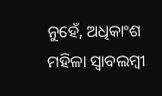ନୁହେଁ, ଅଧିକାଂଶ ମହିଳା ସ୍ବାବଲମ୍ବୀ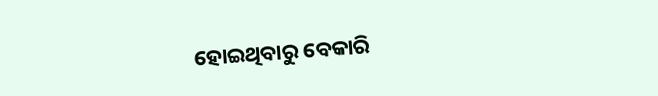ହୋଇଥିବାରୁ ବେକାରି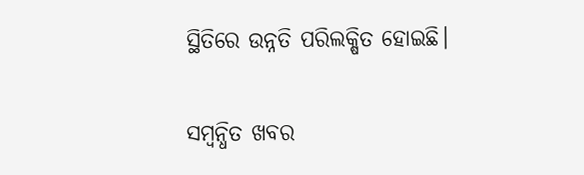ସ୍ଥିତିରେ ଉନ୍ନତି ପରିଲକ୍ଷିତ ହୋଇଛି।

ସମ୍ବନ୍ଧିତ ଖବର